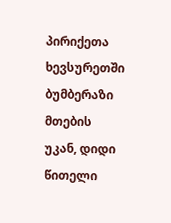პირიქეთა ხევსურეთში ბუმბერაზი მთების უკან, დიდი წითელი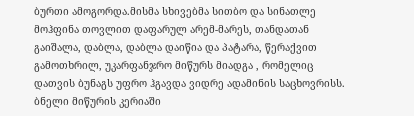ბურთი ამოგორდა.მისმა სხივებმა სითბო და სინათლე მოჰფინა თოვლით დაფარულ არემ-მარეს, თანდათან გაიშალა, დაბლა, დაბლა დაიწია და პატარა, წერაქვით გამოთხრილ, უკარფანჯრო მიწურს მიადგა , რომელიც დათვის ბუნაგს უფრო ჰგავდა ვიდრე ადამინის საცხოვრისს. ბნელი მიწურის კერიაში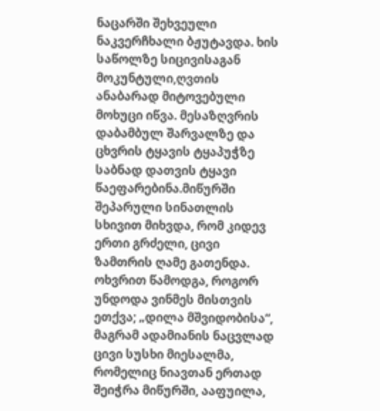ნაცარში შეხვეული ნაკვერჩხალი ბჟუტავდა. ხის საწოლზე სიცივისაგან მოკუნტული,ღვთის ანაბარად მიტოვებული მოხუცი იწვა. მესაზღვრის დაბამბულ შარვალზე და ცხვრის ტყავის ტყაპუჭზე საბნად დათვის ტყავი წაეფარებინა.მიწურში შეპარული სინათლის სხივით მიხვდა, რომ კიდევ ერთი გრძელი, ცივი ზამთრის ღამე გათენდა. ოხვრით წამოდგა, როგორ უნდოდა ვინმეს მისთვის ეთქვა; „დილა მშვიდობისა“, მაგრამ ადამიანის ნაცვლად ცივი სუსხი მიესალმა, რომელიც ნიავთან ერთად შეიჭრა მიწურში, ააფუილა,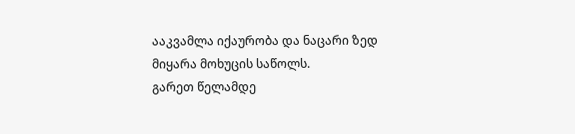ააკვამლა იქაურობა და ნაცარი ზედ მიყარა მოხუცის საწოლს.
გარეთ წელამდე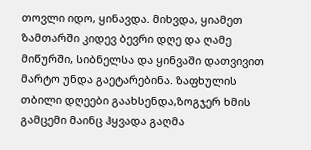თოვლი იდო, ყინავდა. მიხვდა, ყიამეთ ზამთარში კიდევ ბევრი დღე და ღამე მიწურში, სიბნელსა და ყინვაში დათვივით მარტო უნდა გაეტარებინა. ზაფხულის თბილი დღეები გაახსენდა,ზოგჯერ ხმის გამცემი მაინც ჰყვადა გაღმა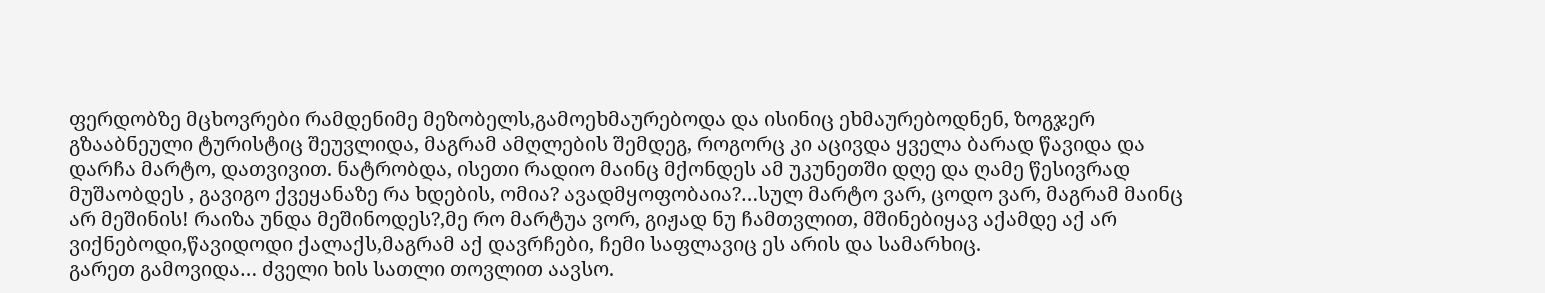ფერდობზე მცხოვრები რამდენიმე მეზობელს,გამოეხმაურებოდა და ისინიც ეხმაურებოდნენ, ზოგჯერ გზააბნეული ტურისტიც შეუვლიდა, მაგრამ ამღლების შემდეგ, როგორც კი აცივდა ყველა ბარად წავიდა და დარჩა მარტო, დათვივით. ნატრობდა, ისეთი რადიო მაინც მქონდეს ამ უკუნეთში დღე და ღამე წესივრად მუშაობდეს , გავიგო ქვეყანაზე რა ხდების, ომია? ავადმყოფობაია?…სულ მარტო ვარ, ცოდო ვარ, მაგრამ მაინც არ მეშინის! რაიზა უნდა მეშინოდეს?,მე რო მარტუა ვორ, გიჟად ნუ ჩამთვლით, მშინებიყავ აქამდე აქ არ ვიქნებოდი,წავიდოდი ქალაქს,მაგრამ აქ დავრჩები, ჩემი საფლავიც ეს არის და სამარხიც.
გარეთ გამოვიდა… ძველი ხის სათლი თოვლით აავსო.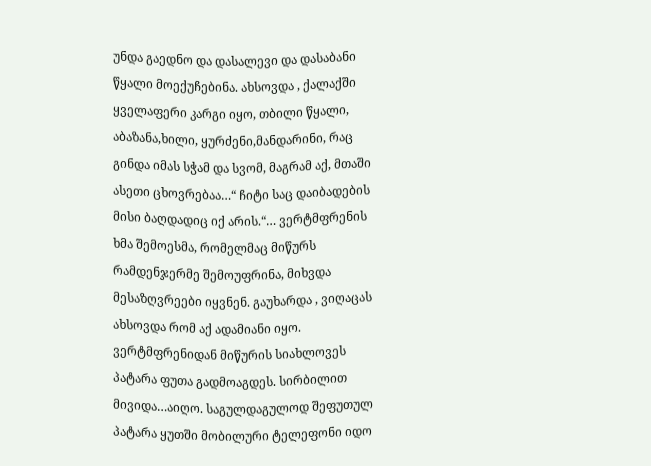უნდა გაედნო და დასალევი და დასაბანი წყალი მოექუჩებინა. ახსოვდა , ქალაქში ყველაფერი კარგი იყო, თბილი წყალი, აბაზანა,ხილი, ყურძენი,მანდარინი, რაც გინდა იმას სჭამ და სვომ, მაგრამ აქ, მთაში ასეთი ცხოვრებაა…“ ჩიტი საც დაიბადების მისი ბაღდადიც იქ არის.“… ვერტმფრენის ხმა შემოესმა, რომელმაც მიწურს რამდენჯერმე შემოუფრინა, მიხვდა მესაზღვრეები იყვნენ. გაუხარდა , ვიღაცას ახსოვდა რომ აქ ადამიანი იყო. ვერტმფრენიდან მიწურის სიახლოვეს პატარა ფუთა გადმოაგდეს. სირბილით მივიდა…აიღო. საგულდაგულოდ შეფუთულ პატარა ყუთში მობილური ტელეფონი იდო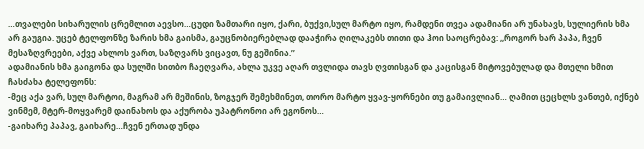…თვალები სიხარულის ცრემლით აევსო…ცუდი ზამთარი იყო, ქარი, ბუქვი,სულ მარტო იყო, რამდენი თვეა ადამიანი არ უნახავს, სულიერის ხმა არ გაუგია. უცებ ტელფონზე ზარის ხმა გაისმა, გაუცნობიერებლად დააჭირა ღილაკებს თითი და ჰოი საოცრებავ: ,,როგორ ხარ პაპა, ჩვენ მესაზღვრეები, აქვე ახლოს ვართ, საზღვარს ვიცავთ, ნუ გეშინია.’’
ადამიანის ხმა გაიგონა და სულში სითბო ჩაეღვარა, ახლა უკვე აღარ თვლიდა თავს ღვთისგან და კაცისგან მიტოვებულად და მთელი ხმით ჩასძახა ტელეფონს:
-მეც აქა ვარ, სულ მარტოი, მაგრამ არ მეშინის, ზოგჯერ შემეხმინეთ, თორო მარტო ყვავ-ყორნები თუ გამაივლიან… ღამით ცეცხლს ვანთებ, იქნებ ვინმემ, მტერ-მოყვარემ დაინახოს და აქურობა უპატრონოი არ ეგონოს…
-გაიხარე პაპავ, გაიხარე…ჩვენ ერთად უნდა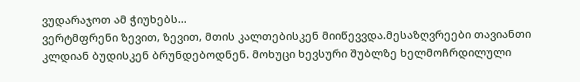ვუდარაჯოთ ამ ჭიუხებს…
ვერტმფრენი ზევით, ზევით, მთის კალთებისკენ მიიწევვდა.მესაზღვრეები თავიანთი კლდიან ბუდისკენ ბრუნდებოდნენ. მოხუცი ხევსური შუბლზე ხელმოჩრდილული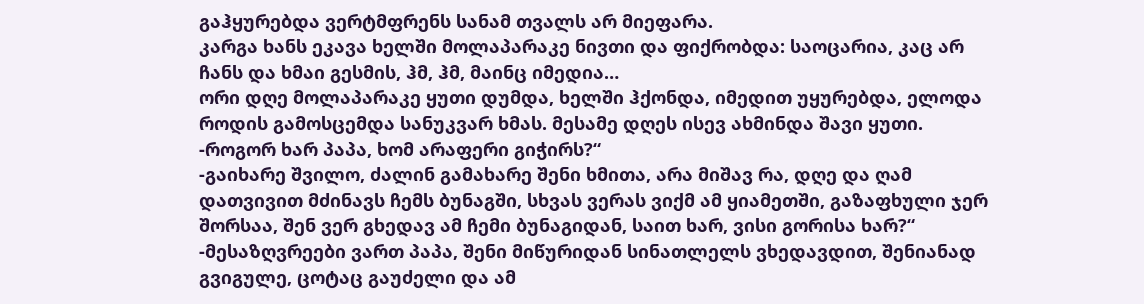გაჰყურებდა ვერტმფრენს სანამ თვალს არ მიეფარა.
კარგა ხანს ეკავა ხელში მოლაპარაკე ნივთი და ფიქრობდა: საოცარია, კაც არ ჩანს და ხმაი გესმის, ჰმ, ჰმ, მაინც იმედია…
ორი დღე მოლაპარაკე ყუთი დუმდა, ხელში ჰქონდა, იმედით უყურებდა, ელოდა როდის გამოსცემდა სანუკვარ ხმას. მესამე დღეს ისევ ახმინდა შავი ყუთი.
-როგორ ხარ პაპა, ხომ არაფერი გიჭირს?“
-გაიხარე შვილო, ძალინ გამახარე შენი ხმითა, არა მიშავ რა, დღე და ღამ დათვივით მძინავს ჩემს ბუნაგში, სხვას ვერას ვიქმ ამ ყიამეთში, გაზაფხული ჯერ შორსაა, შენ ვერ გხედავ ამ ჩემი ბუნაგიდან, საით ხარ, ვისი გორისა ხარ?“
-მესაზღვრეები ვართ პაპა, შენი მიწურიდან სინათლელს ვხედავდით, შენიანად გვიგულე, ცოტაც გაუძელი და ამ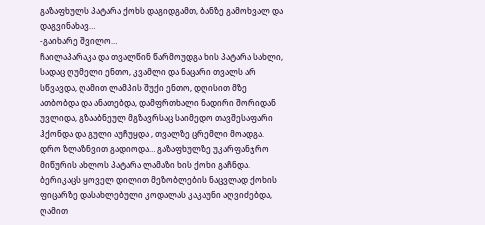გაზაფხულს პატარა ქოხს დაგიდგამთ, ბანზე გამოხვალ და დაგვინახავ…
-გაიხარე შვილო…
ჩაილაპარაკა და თვალწინ წარმოუდგა ხის პატარა სახლი, სადაც ღუმელი ენთო, კვამლი და ნაცარი თვალს არ სწვავდა, ღამით ლამპის შუქი ენთო, დღისით მზე ათბობდა და ანათებდა, დამფრთხალი ნადირი შორიდან უვლიდა, გზააბნეულ მგზავრსაც საიმედო თავშესაფარი ჰქონდა და გული აუჩუყდა , თვალზე ცრემლი მოადგა.
დრო ზლაზნვით გადიოდა… გაზაფხულზე უკარფანჯრო მიწურის ახლოს პატარა ლამაზი ხის ქოხი გაჩნდა. ბერიკაცს ყოველ დილით მეზობლების ნაცვლად ქოხის ფიცარზე დასახლებული კოდალას კაკაუნი აღვიძებდა, ღამით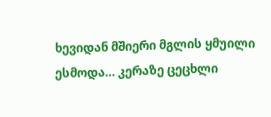ხევიდან მშიერი მგლის ყმუილი ესმოდა… კერაზე ცეცხლი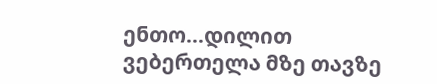ენთო…დილით ვებერთელა მზე თავზე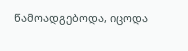წამოადგებოდა, იცოდა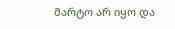მარტო არ იყო და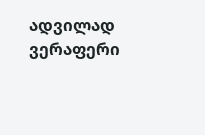ადვილად ვერაფერი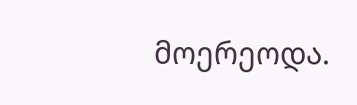მოერეოდა.